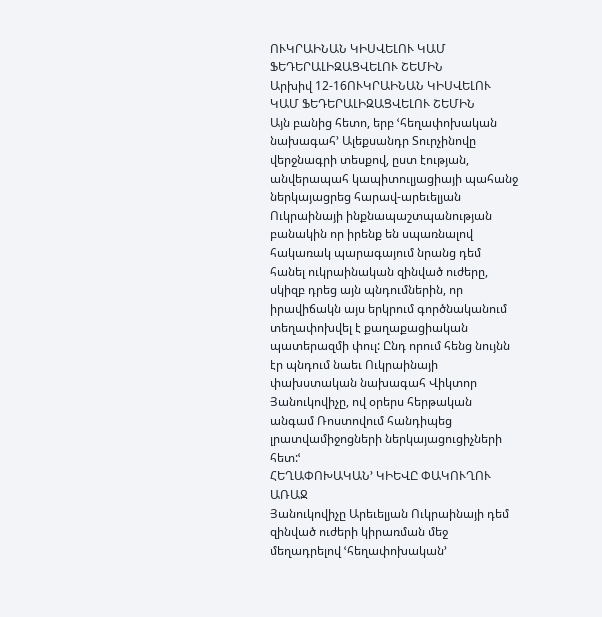ՈՒԿՐԱԻՆԱՆ ԿԻՍՎԵԼՈՒ ԿԱՄ ՖԵԴԵՐԱԼԻԶԱՑՎԵԼՈՒ ՇԵՄԻՆ
Արխիվ 12-16ՈՒԿՐԱԻՆԱՆ ԿԻՍՎԵԼՈՒ ԿԱՄ ՖԵԴԵՐԱԼԻԶԱՑՎԵԼՈՒ ՇԵՄԻՆ
Այն բանից հետո, երբ ՙհեղափոխական նախագահ՚ Ալեքսանդր Տուրչինովը վերջնագրի տեսքով, ըստ էության, անվերապահ կապիտուլյացիայի պահանջ ներկայացրեց հարավ-արեւելյան Ուկրաինայի ինքնապաշտպանության բանակին որ իրենք են սպառնալով հակառակ պարագայում նրանց դեմ հանել ուկրաինական զինված ուժերը, սկիզբ դրեց այն պնդումներին, որ իրավիճակն այս երկրում գործնականում տեղափոխվել է քաղաքացիական պատերազմի փուլ: Ընդ որում հենց նույնն էր պնդում նաեւ Ուկրաինայի փախստական նախագահ Վիկտոր Յանուկովիչը, ով օրերս հերթական անգամ Ռոստովում հանդիպեց լրատվամիջոցների ներկայացուցիչների հետ:ՙ
ՀԵՂԱՓՈԽԱԿԱՆ՚ ԿԻԵՎԸ ՓԱԿՈՒՂՈՒ ԱՌԱՋ
Յանուկովիչը Արեւելյան Ուկրաինայի դեմ զինված ուժերի կիրառման մեջ մեղադրելով ՙհեղափոխական՚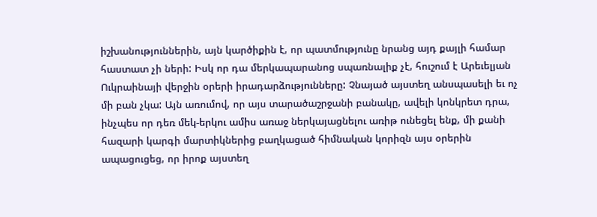իշխանություններին, այն կարծիքին է, որ պատմությունը նրանց այդ քայլի համար հաստատ չի ների: Իսկ որ դա մերկապարանոց սպառնալիք չէ, հուշում է Արեւելյան Ուկրաինայի վերջին օրերի իրադարձությունները: Չնայած այստեղ անսպասելի եւ ոչ մի բան չկա: Այն առումով, որ այս տարածաշրջանի բանակը, ավելի կոնկրետ դրա, ինչպես որ դեռ մեկ-երկու ամիս առաջ ներկայացնելու առիթ ունեցել ենք, մի քանի հազարի կարգի մարտիկներից բաղկացած հիմնական կորիզն այս օրերին ապացուցեց, որ իրոք այստեղ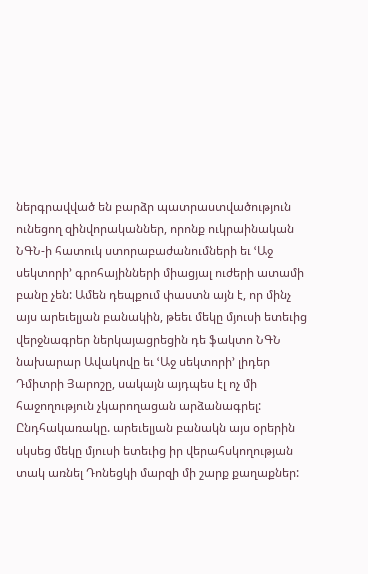ներգրավված են բարձր պատրաստվածություն ունեցող զինվորականներ, որոնք ուկրաինական ՆԳՆ-ի հատուկ ստորաբաժանումների եւ ՙԱջ սեկտորի՚ գրոհայինների միացյալ ուժերի ատամի բանը չեն: Ամեն դեպքում փաստն այն է, որ մինչ այս արեւելյան բանակին, թեեւ մեկը մյուսի ետեւից վերջնագրեր ներկայացրեցին դե ֆակտո ՆԳՆ նախարար Ավակովը եւ ՙԱջ սեկտորի՚ լիդեր Դմիտրի Յարոշը, սակայն այդպես էլ ոչ մի հաջողություն չկարողացան արձանագրել: Ընդհակառակը. արեւելյան բանակն այս օրերին սկսեց մեկը մյուսի ետեւից իր վերահսկողության տակ առնել Դոնեցկի մարզի մի շարք քաղաքներ: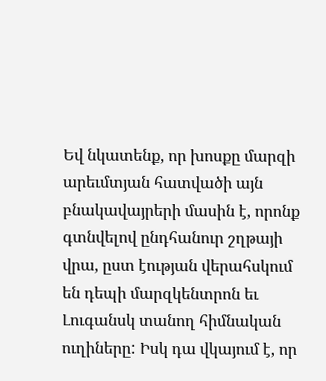Եվ նկատենք, որ խոսքը մարզի արեւմտյան հատվածի այն բնակավայրերի մասին է, որոնք գտնվելով ընդհանուր շղթայի վրա, ըստ էության վերահսկում են դեպի մարզկենտրոն եւ Լուգանսկ տանող հիմնական ուղիները: Իսկ դա վկայում է, որ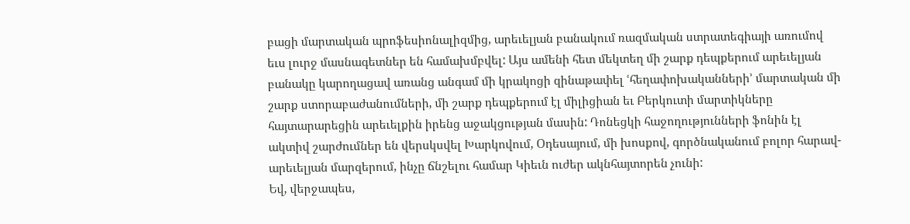բացի մարտական պրոֆեսիոնալիզմից, արեւելյան բանակում ռազմական ստրատեգիայի առումով եւս լուրջ մասնագետներ են համախմբվել: Այս ամենի հետ մեկտեղ մի շարք դեպքերում արեւելյան բանակը կարողացավ առանց անգամ մի կրակոցի զինաթափել ՙհեղափոխականների՚ մարտական մի շարք ստորաբաժանումների, մի շարք դեպքերում էլ միլիցիան եւ Բերկուտի մարտիկները հայտարարեցին արեւելքին իրենց աջակցության մասին: Դոնեցկի հաջողությունների ֆոնին էլ ակտիվ շարժումներ են վերսկսվել Խարկովում, Օդեսայում, մի խոսքով, գործնականում բոլոր հարավ-արեւելյան մարզերում, ինչը ճնշելու համար Կիեւն ուժեր ակնհայտորեն չունի:
Եվ, վերջապես,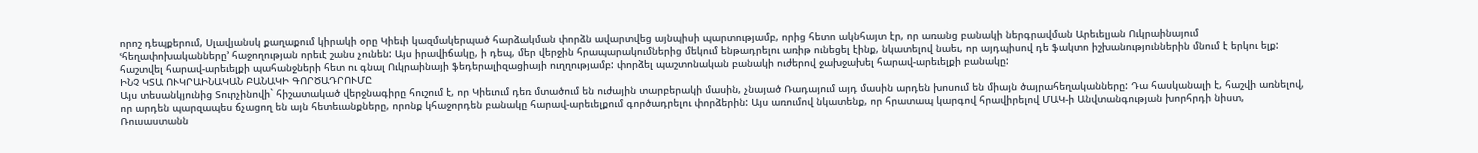որոշ դեպքերում, Սլավյանսկ քաղաքում կիրակի օրը Կիեւի կազմակերպած հարձակման փորձն ավարտվեց այնպիսի պարտությամբ, որից հետո ակնհայտ էր, որ առանց բանակի ներգրավման Արեւելյան Ուկրաինայում ՙհեղափոխականները՚ հաջողության որեւէ շանս չունեն: Այս իրավիճակը, ի դեպ, մեր վերջին հրապարակումներից մեկում ենթադրելու առիթ ունեցել էինք, նկատելով նաեւ, որ այդպիսով դե ֆակտո իշխանություններին մնում է երկու ելք: հաշտվել հարավ-արեւելքի պահանջների հետ ու գնալ Ուկրաինայի ֆեդերալիզացիայի ուղղությամբ: փորձել պաշտոնական բանակի ուժերով ջախջախել հարավ-արեւելքի բանակը:
ԻՆՉ ԿՏԱ ՈՒԿՐԱԻՆԱԿԱՆ ԲԱՆԱԿԻ ԳՈՐԾԱԴՐՈՒՄԸ
Այս տեսանկյունից Տուրչինովի` հիշատակած վերջնագիրը հուշում է, որ Կիեւում դեռ մտածում են ուժային տարբերակի մասին, չնայած Ռադայում այդ մասին արդեն խոսում են միայն ծայրահեղականները: Դա հասկանալի է, հաշվի առնելով, որ արդեն պարզապես ճչացող են այն հետեւանքները, որոնք կհաջորդեն բանակը հարավ-արեւելքում գործադրելու փորձերին: Այս առումով նկատենք, որ հրատապ կարգով հրավիրելով ՄԱԿ-ի Անվտանգության խորհրդի նիստ, Ռուսաստանն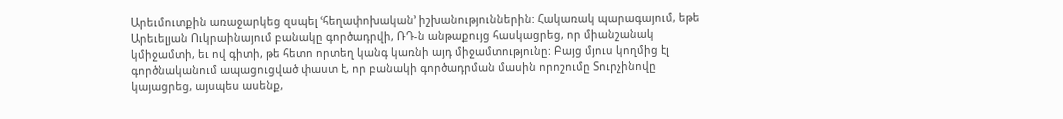Արեւմուտքին առաջարկեց զսպել ՙհեղափոխական՚ իշխանություններին: Հակառակ պարագայում, եթե Արեւելյան Ուկրաինայում բանակը գործադրվի, ՌԴ-ն անթաքույց հասկացրեց, որ միանշանակ կմիջամտի, եւ ով գիտի, թե հետո որտեղ կանգ կառնի այդ միջամտությունը: Բայց մյուս կողմից էլ գործնականում ապացուցված փաստ է, որ բանակի գործադրման մասին որոշումը Տուրչինովը կայացրեց, այսպես ասենք,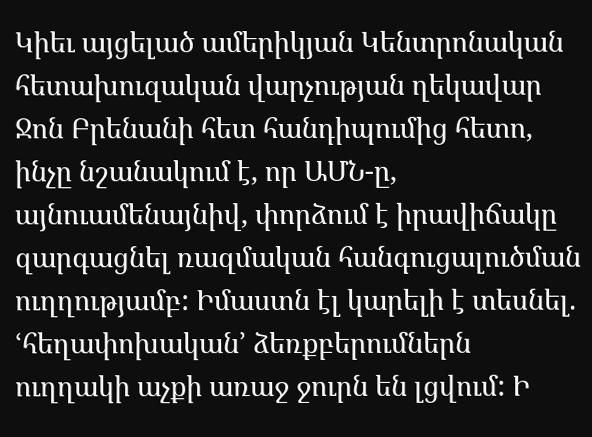Կիեւ այցելած ամերիկյան Կենտրոնական հետախուզական վարչության ղեկավար Ջոն Բրենանի հետ հանդիպումից հետո, ինչը նշանակում է, որ ԱՄՆ-ը, այնուամենայնիվ, փորձում է իրավիճակը զարգացնել ռազմական հանգուցալուծման ուղղությամբ: Իմաստն էլ կարելի է տեսնել. ՙհեղափոխական՚ ձեռքբերումներն ուղղակի աչքի առաջ ջուրն են լցվում: Ի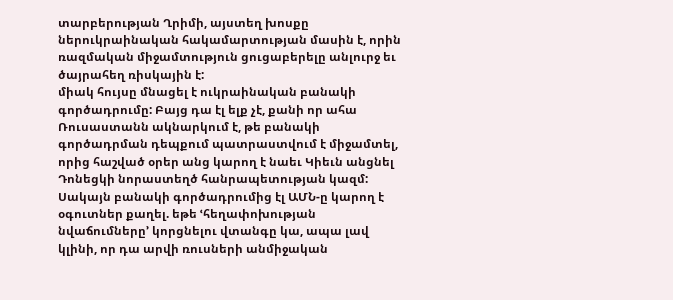տարբերության Ղրիմի, այստեղ խոսքը ներուկրաինական հակամարտության մասին է, որին ռազմական միջամտություն ցուցաբերելը անլուրջ եւ ծայրահեղ ռիսկային է:
միակ հույսը մնացել է ուկրաինական բանակի գործադրումը: Բայց դա էլ ելք չէ, քանի որ ահա Ռուսաստանն ակնարկում է, թե բանակի գործադրման դեպքում պատրաստվում է միջամտել, որից հաշված օրեր անց կարող է նաեւ Կիեւն անցնել Դոնեցկի նորաստեղծ հանրապետության կազմ: Սակայն բանակի գործադրումից էլ ԱՄՆ-ը կարող է օգուտներ քաղել. եթե ՙհեղափոխության նվաճումները՚ կորցնելու վտանգը կա, ապա լավ կլինի, որ դա արվի ռուսների անմիջական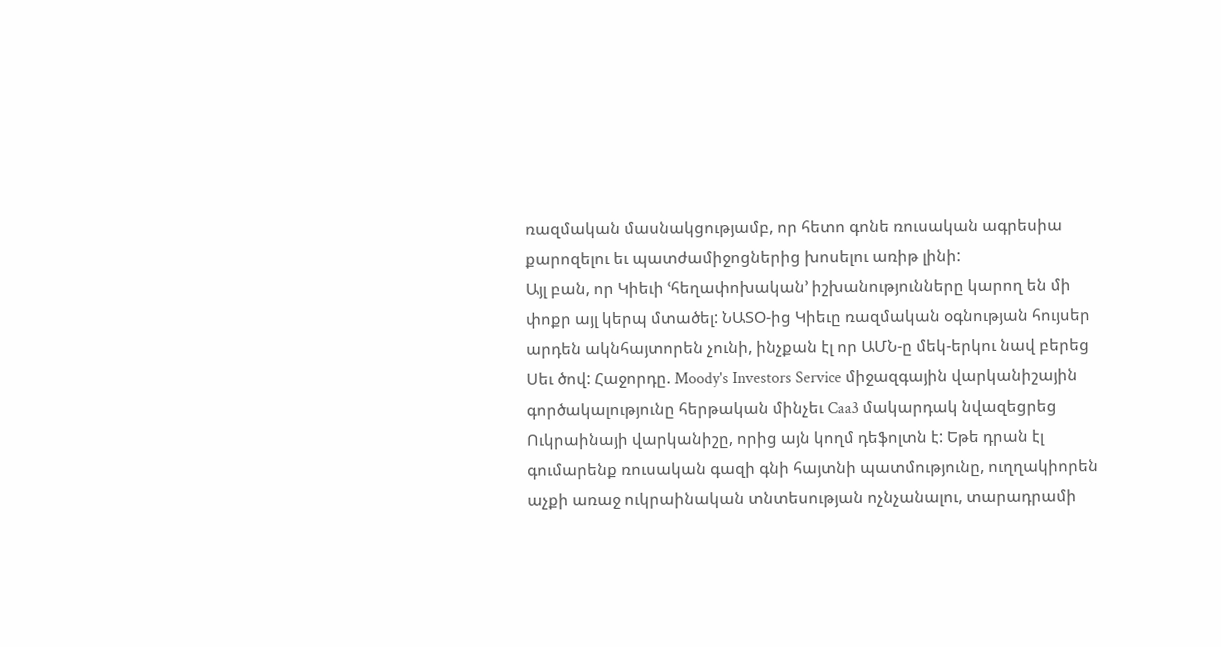ռազմական մասնակցությամբ, որ հետո գոնե ռուսական ագրեսիա քարոզելու եւ պատժամիջոցներից խոսելու առիթ լինի:
Այլ բան, որ Կիեւի ՙհեղափոխական՚ իշխանությունները կարող են մի փոքր այլ կերպ մտածել: ՆԱՏՕ-ից Կիեւը ռազմական օգնության հույսեր արդեն ակնհայտորեն չունի, ինչքան էլ որ ԱՄՆ-ը մեկ-երկու նավ բերեց Սեւ ծով: Հաջորդը. Moody's Investors Service միջազգային վարկանիշային գործակալությունը հերթական մինչեւ Caa3 մակարդակ նվազեցրեց Ուկրաինայի վարկանիշը, որից այն կողմ դեֆոլտն է: Եթե դրան էլ գումարենք ռուսական գազի գնի հայտնի պատմությունը, ուղղակիորեն աչքի առաջ ուկրաինական տնտեսության ոչնչանալու, տարադրամի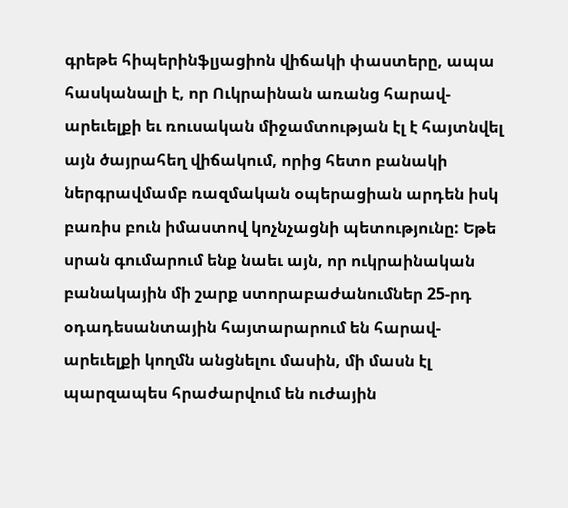գրեթե հիպերինֆլյացիոն վիճակի փաստերը, ապա հասկանալի է, որ Ուկրաինան առանց հարավ-արեւելքի եւ ռուսական միջամտության էլ է հայտնվել այն ծայրահեղ վիճակում, որից հետո բանակի ներգրավմամբ ռազմական օպերացիան արդեն իսկ բառիս բուն իմաստով կոչնչացնի պետությունը: Եթե սրան գումարում ենք նաեւ այն, որ ուկրաինական բանակային մի շարք ստորաբաժանումներ 25-րդ օդադեսանտային հայտարարում են հարավ-արեւելքի կողմն անցնելու մասին, մի մասն էլ պարզապես հրաժարվում են ուժային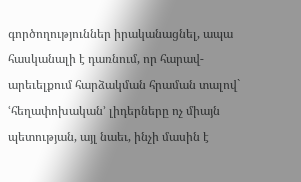գործողություններ իրականացնել, ապա հասկանալի է դառնում, որ հարավ-արեւելքում հարձակման հրաման տալով` ՙհեղափոխական՚ լիդերները ոչ միայն պետության, այլ նաեւ, ինչի մասին է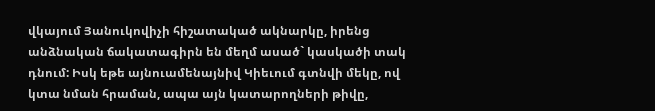վկայում Յանուկովիչի հիշատակած ակնարկը, իրենց անձնական ճակատագիրն են մեղմ ասած` կասկածի տակ դնում: Իսկ եթե այնուամենայնիվ Կիեւում գտնվի մեկը, ով կտա նման հրաման, ապա այն կատարողների թիվը,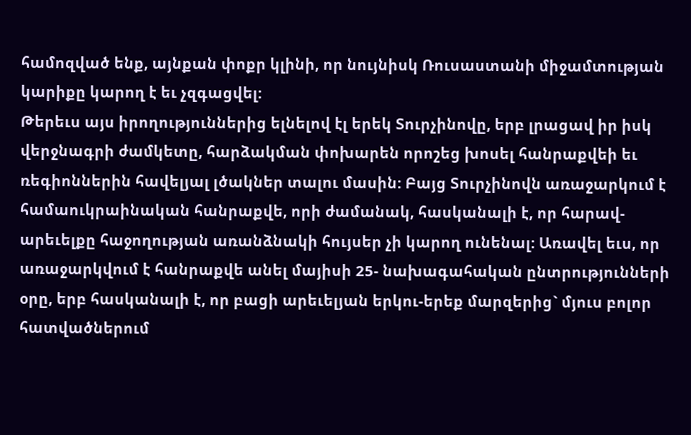համոզված ենք, այնքան փոքր կլինի, որ նույնիսկ Ռուսաստանի միջամտության կարիքը կարող է եւ չզգացվել:
Թերեւս այս իրողություններից ելնելով էլ երեկ Տուրչինովը, երբ լրացավ իր իսկ վերջնագրի ժամկետը, հարձակման փոխարեն որոշեց խոսել հանրաքվեի եւ ռեգիոններին հավելյալ լծակներ տալու մասին: Բայց Տուրչինովն առաջարկում է համաուկրաինական հանրաքվե, որի ժամանակ, հասկանալի է, որ հարավ-արեւելքը հաջողության առանձնակի հույսեր չի կարող ունենալ: Առավել եւս, որ առաջարկվում է հանրաքվե անել մայիսի 25- նախագահական ընտրությունների օրը, երբ հասկանալի է, որ բացի արեւելյան երկու-երեք մարզերից` մյուս բոլոր հատվածներում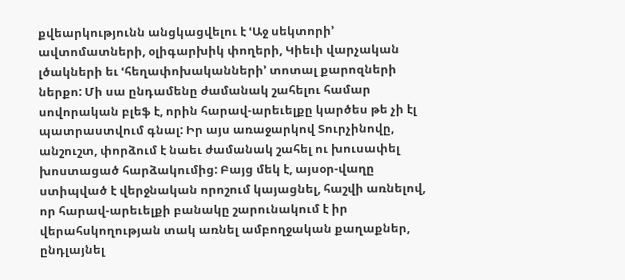քվեարկությունն անցկացվելու է ՙԱջ սեկտորի՚ ավտոմատների, օլիգարխիկ փողերի, Կիեւի վարչական լծակների եւ ՙհեղափոխականների՚ տոտալ քարոզների ներքո: Մի սա ընդամենը ժամանակ շահելու համար սովորական բլեֆ է, որին հարավ-արեւելքը կարծես թե չի էլ պատրաստվում գնալ: Իր այս առաջարկով Տուրչինովը, անշուշտ, փորձում է նաեւ ժամանակ շահել ու խուսափել խոստացած հարձակումից: Բայց մեկ է, այսօր-վաղը ստիպված է վերջնական որոշում կայացնել, հաշվի առնելով, որ հարավ-արեւելքի բանակը շարունակում է իր վերահսկողության տակ առնել ամբողջական քաղաքներ, ընդլայնել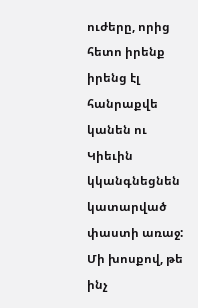ուժերը, որից հետո իրենք իրենց էլ հանրաքվե կանեն ու Կիեւին կկանգնեցնեն կատարված փաստի առաջ:
Մի խոսքով, թե ինչ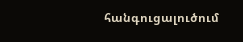հանգուցալուծում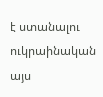է ստանալու ուկրաինական այս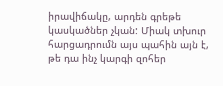իրավիճակը, արդեն գրեթե կասկածներ չկան: Միակ տխուր հարցադրումն այս պահին այն է, թե դա ինչ կարգի զոհեր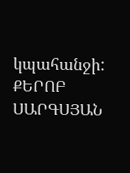կպահանջի:
ՔԵՐՈԲ ՍԱՐԳՍՅԱՆ